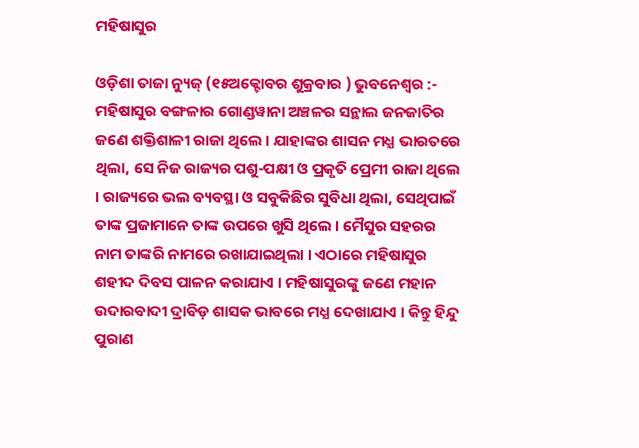ମହିଷାସୁର

ଓଡ଼ିଶା ତାଜା ନ୍ୟୁଜ୍ (୧୫ଅକ୍ଟୋବର ଶୁକ୍ରବାର ) ଭୁବନେଶ୍ୱର :-  ମହିଷାସୁର ବଙ୍ଗଳାର ଗୋଣ୍ଡୱାନା ଅଞ୍ଚଳର ସନ୍ଥାଲ ଜନଜାତିର ଜଣେ ଶକ୍ତିଶାଳୀ ରାଜା ଥିଲେ । ଯାହାଙ୍କର ଶାସନ ମଧ୍ଯ ଭାରତରେ ଥିଲା, ସେ ନିଜ ରାଜ୍ୟର ପଶୁ-ପକ୍ଷୀ ଓ ପ୍ରକୃତି ପ୍ରେମୀ ରାଜା ଥିଲେ । ରାଜ୍ୟରେ ଭଲ ବ୍ୟବସ୍ଥା ଓ ସବୁକିଛିର ସୁବିଧା ଥିଲା, ସେଥିପାଇଁ ତାଙ୍କ ପ୍ରଜାମାନେ ତାଙ୍କ ଉପରେ ଖୁସି ଥିଲେ । ମୈସୁର ସହରର ନାମ ତାଙ୍କରି ନାମରେ ରଖାଯାଇଥିଲା । ଏଠାରେ ମହିଷାସୁର ଶହୀଦ ଦିବସ ପାଳନ କରାଯାଏ । ମହିଷାସୁରଙ୍କୁ ଜଣେ ମହାନ ଉଦାରବାଦୀ ଦ୍ରାବିଡ଼ ଶାସକ ଭାବରେ ମଧ୍ଯ ଦେଖାଯାଏ । କିନ୍ତୁ ହିନ୍ଦୁ ପୁରାଣ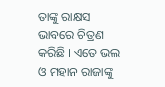ତାଙ୍କୁ ରାକ୍ଷସ ଭାବରେ ଚିତ୍ରଣ କରିଛି । ଏତେ ଭଲ ଓ ମହାନ ରାଜାଙ୍କୁ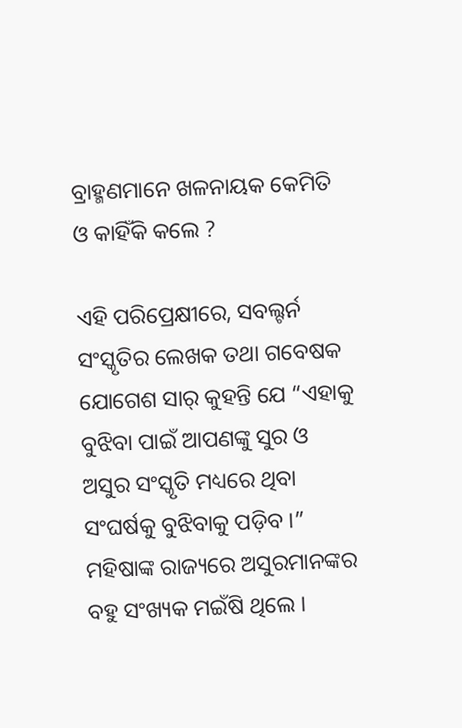ବ୍ରାହ୍ମଣମାନେ ଖଳନାୟକ କେମିତି ଓ କାହିଁକି କଲେ ?

ଏହି ପରିପ୍ରେକ୍ଷୀରେ, ସବଲ୍ଟର୍ନ ସଂସ୍କୃତିର ଲେଖକ ତଥା ଗବେଷକ ଯୋଗେଶ ସାର୍ କୁହନ୍ତି ଯେ “ଏହାକୁ ବୁଝିବା ପାଇଁ ଆପଣଙ୍କୁ ସୁର ଓ ଅସୁର ସଂସ୍କୃତି ମଧ୍ୟରେ ଥିବା ସଂଘର୍ଷକୁ ବୁଝିବାକୁ ପଡ଼ିବ ।” ମହିଷାଙ୍କ ରାଜ୍ୟରେ ଅସୁରମାନଙ୍କର ବହୁ ସଂଖ୍ୟକ ମଇଁଷି ଥିଲେ ।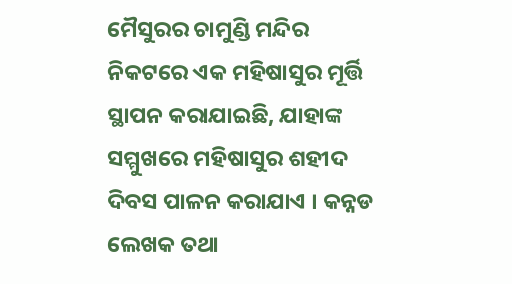ମୈସୁରର ଚାମୁଣ୍ଡି ମନ୍ଦିର ନିକଟରେ ଏକ ମହିଷାସୁର ମୂର୍ତ୍ତି ସ୍ଥାପନ କରାଯାଇଛି, ଯାହାଙ୍କ ସମ୍ମୁଖରେ ମହିଷାସୁର ଶହୀଦ ଦିବସ ପାଳନ କରାଯାଏ । କନ୍ନଡ ଲେଖକ ତଥା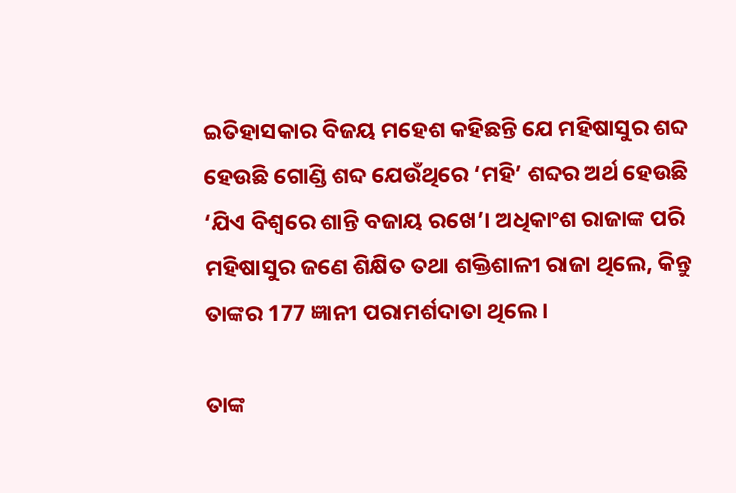ଇତିହାସକାର ବିଜୟ ମହେଶ କହିଛନ୍ତି ଯେ ମହିଷାସୁର ଶବ୍ଦ ହେଉଛି ଗୋଣ୍ଡି ଶବ୍ଦ ଯେଉଁଥିରେ ‘ମହି’ ଶବ୍ଦର ଅର୍ଥ ହେଉଛି ‘ଯିଏ ବିଶ୍ୱରେ ଶାନ୍ତି ବଜାୟ ରଖେ’। ଅଧିକାଂଶ ରାଜାଙ୍କ ପରି ମହିଷାସୁର ଜଣେ ଶିକ୍ଷିତ ତଥା ଶକ୍ତିଶାଳୀ ରାଜା ଥିଲେ, କିନ୍ତୁ ତାଙ୍କର 177 ଜ୍ଞାନୀ ପରାମର୍ଶଦାତା ଥିଲେ ।

ତାଙ୍କ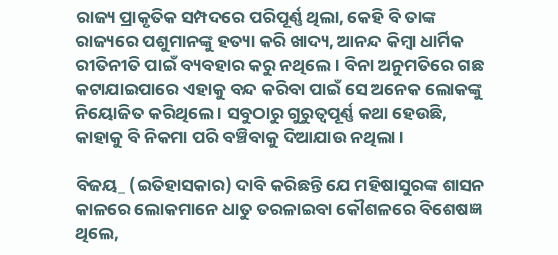ରାଜ୍ୟ ପ୍ରାକୃତିକ ସମ୍ପଦରେ ପରିପୂର୍ଣ୍ଣ ଥିଲା, କେହି ବି ତାଙ୍କ ରାଜ୍ୟରେ ପଶୁମାନଙ୍କୁ ହତ୍ୟା କରି ଖାଦ୍ୟ, ଆନନ୍ଦ କିମ୍ବା ଧାର୍ମିକ ରୀତିନୀତି ପାଇଁ ବ୍ୟବହାର କରୁ ନଥିଲେ । ବିନା ଅନୁମତିରେ ଗଛ କଟାଯାଇପାରେ ଏହାକୁ ବନ୍ଦ କରିବା ପାଇଁ ସେ ଅନେକ ଲୋକଙ୍କୁ ନିୟୋଜିତ କରିଥିଲେ । ସବୁଠାରୁ ଗୁରୁତ୍ୱପୂର୍ଣ୍ଣ କଥା ହେଉଛି, କାହାକୁ ବି ନିକମା ପରି ବଞ୍ଚିବାକୁ ଦିଆଯାଉ ନଥିଲା ।

ବିଜୟ_ (ଇତିହାସକାର) ଦାବି କରିଛନ୍ତି ଯେ ମହିଷାସୁରଙ୍କ ଶାସନ କାଳରେ ଲୋକମାନେ ଧାତୁ ତରଳାଇବା କୌଶଳରେ ବିଶେଷଜ୍ଞ ଥିଲେ,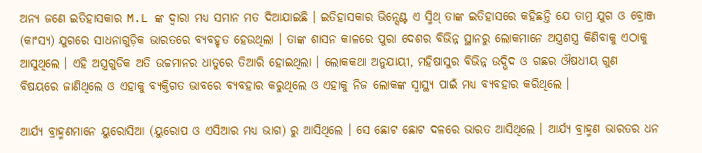ଅନ୍ୟ ଜଣେ ଇତିହାସକାର M.L ଙ୍କ ଦ୍ୱାରା ମଧ୍ୟ ସମାନ ମତ ଦିଆଯାଇଛି । ଇତିହାସକାର ଭିନ୍ସେଣ୍ଟ ଏ ସ୍ମିଥ୍ ତାଙ୍କ ଇତିହାସରେ କହିଛନ୍ତି ଯେ ତାମ୍ର ଯୁଗ ଓ ବ୍ରୋଞ୍ଜ (କାଂସ୍ୟ) ଯୁଗରେ ସାଧନାଗୁଡ଼ିକ ଭାରତରେ ବ୍ୟବହୃତ ହେଉଥିଲା । ତାଙ୍କ ଶାସନ କାଳରେ ପୁରା ଦେଶର ବିଭିନ୍ନ ସ୍ଥାନରୁ ଲୋକମାନେ ଅସ୍ତ୍ରଶସ୍ତ୍ର କିଣିବାକୁ ଏଠାକୁ ଆସୁଥିଲେ । ଏହି ଅସ୍ତ୍ରଗୁଡିକ ଅତି ଉଚ୍ଚମାନର ଧାତୁରେ ତିଆରି ହୋଇଥିଲା । ଲୋକକଥା ଅନୁଯାୟୀ, ମହିଷାସୁର ବିଭିନ୍ନ ଉଦ୍ଭିଦ ଓ ଗଛର ଔଷଧୀୟ ଗୁଣ ବିଷୟରେ ଜାଣିଥିଲେ ଓ ଏହାକୁ ବ୍ୟକ୍ତିଗତ ଭାବରେ ବ୍ୟବହାର କରୁଥିଲେ ଓ ଏହାକୁ ନିଜ ଲୋକଙ୍କ ସ୍ୱାସ୍ଥ୍ୟ ପାଇଁ ମଧ୍ୟ ବ୍ୟବହାର କରିଥିଲେ ।

ଆର୍ଯ୍ୟ ବ୍ରାହ୍ମଣମାନେ ୟୁରୋସିଆ (ୟୁରୋପ ଓ ଏସିଆର ମଧ୍ୟ ଭାଗ) ରୁ ଆସିଥିଲେ । ସେ ଛୋଟ ଛୋଟ ଦଳରେ ଭାରତ ଆସିଥିଲେ । ଆର୍ଯ୍ୟ ବ୍ରାହ୍ମଣ ଭାରତର ଧନ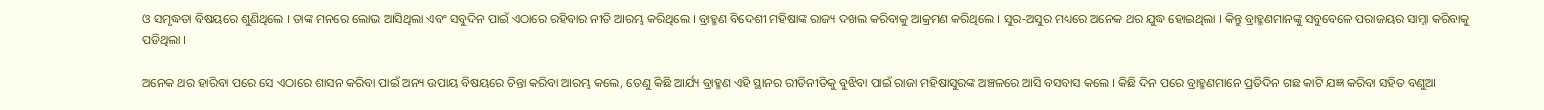ଓ ସମୃଦ୍ଧତା ବିଷୟରେ ଶୁଣିଥିଲେ । ତାଙ୍କ ମନରେ ଲୋଭ ଆସିଥିଲା ଏବଂ ସବୁଦିନ ପାଇଁ ଏଠାରେ ରହିବାର ନୀତି ଆରମ୍ଭ କରିଥିଲେ । ବ୍ରାହ୍ମଣ ବିଦେଶୀ ମହିଷାଙ୍କ ରାଜ୍ୟ ଦଖଲ କରିବାକୁ ଆକ୍ରମଣ କରିଥିଲେ । ସୁର-ଅସୁର ମଧ୍ୟରେ ଅନେକ ଥର ଯୁଦ୍ଧ ହୋଇଥିଲା । କିନ୍ତୁ ବ୍ରାହ୍ମଣମାନଙ୍କୁ ସବୁବେଳେ ପରାଜୟର ସାମ୍ନା କରିବାକୁ ପଡିଥିଲା ।

ଅନେକ ଥର ହାରିବା ପରେ ସେ ଏଠାରେ ଶାସନ କରିବା ପାଇଁ ଅନ୍ୟ ଉପାୟ ବିଷୟରେ ଚିନ୍ତା କରିବା ଆରମ୍ଭ କଲେ, ତେଣୁ କିଛି ଆର୍ଯ୍ୟ ବ୍ରାହ୍ମଣ ଏହି ସ୍ଥାନର ରୀତିନୀତିକୁ ବୁଝିବା ପାଇଁ ରାଜା ମହିଷାସୁରଙ୍କ ଅଞ୍ଚଳରେ ଆସି ବସବାସ କଲେ । କିଛି ଦିନ ପରେ ବ୍ରାହ୍ମଣମାନେ ପ୍ରତିଦିନ ଗଛ କାଟି ଯଜ୍ଞ କରିବା ସହିତ ବଣୁଆ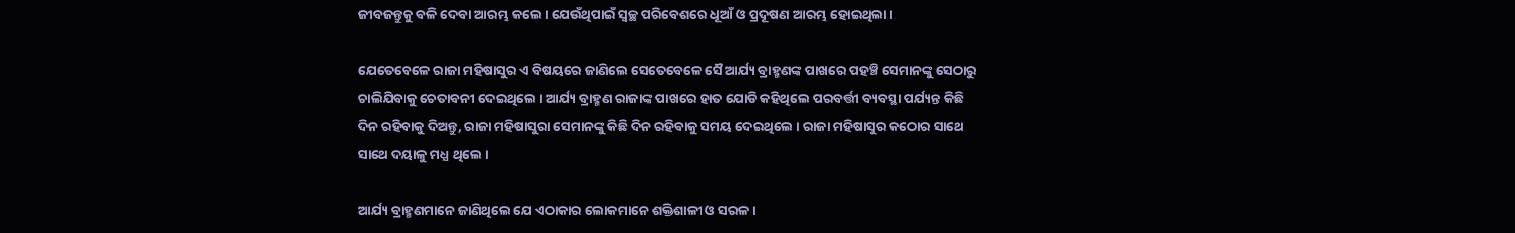ଜୀବଜନ୍ତୁକୁ ବଳି ଦେବା ଆରମ୍ଭ କଲେ । ଯେଉଁଥିପାଇଁ ସ୍ୱଚ୍ଛ ପରିବେଶରେ ଧୂଆଁ ଓ ପ୍ରଦୂଷଣ ଆରମ୍ଭ ହୋଇଥିଲା ।

ଯେତେବେଳେ ରାଜା ମହିଷାସୁର ଏ ବିଷୟରେ ଜାଣିଲେ ସେତେବେଳେ ସୈ ଆର୍ଯ୍ୟ ବ୍ରାହ୍ମଣଙ୍କ ପାଖରେ ପହଞ୍ଚି ସେମାନଙ୍କୁ ସେଠାରୁ ଚାଲିଯିବାକୁ ଚେତାବନୀ ଦେଇଥିଲେ । ଆର୍ଯ୍ୟ ବ୍ରାହ୍ମଣ ରାଜାଙ୍କ ପାଖରେ ହାତ ଯୋଡି କହିଥିଲେ ପରବର୍ତ୍ତୀ ବ୍ୟବସ୍ଥା ପର୍ଯ୍ୟନ୍ତ କିଛି ଦିନ ରହିବାକୁ ଦିଅନ୍ତୁ, ରାଜା ମହିଷାସୁରା ସେମାନଙ୍କୁ କିଛି ଦିନ ରହିବାକୁ ସମୟ ଦେଇଥିଲେ । ରାଜା ମହିଷାସୁର କଠୋର ସାଥେ ସାଥେ ଦୟାଳୁ ମଧ୍ଯ ଥିଲେ ।

ଆର୍ଯ୍ୟ ବ୍ରାହ୍ମଣମାନେ ଜାଣିଥିଲେ ଯେ ଏଠାକାର ଲୋକମାନେ ଶକ୍ତିଶାଳୀ ଓ ସରଳ ।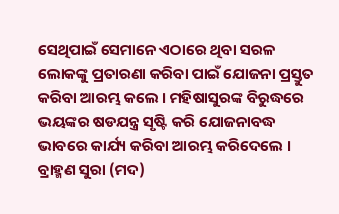ସେଥିପାଇଁ ସେମାନେ ଏଠାରେ ଥିବା ସରଳ ଲୋକଙ୍କୁ ପ୍ରତାରଣା କରିବା ପାଇଁ ଯୋଜନା ପ୍ରସ୍ତୁତ କରିବା ଆରମ୍ଭ କଲେ । ମହିଷାସୁରଙ୍କ ବିରୁଦ୍ଧରେ ଭୟଙ୍କର ଷଡଯନ୍ତ୍ର ସୃଷ୍ଟି କରି ଯୋଜନାବଦ୍ଧ ଭାବରେ କାର୍ଯ୍ୟ କରିବା ଆରମ୍ଭ କରିଦେଲେ । ବ୍ରାହ୍ମଣ ସୁରା (ମଦ)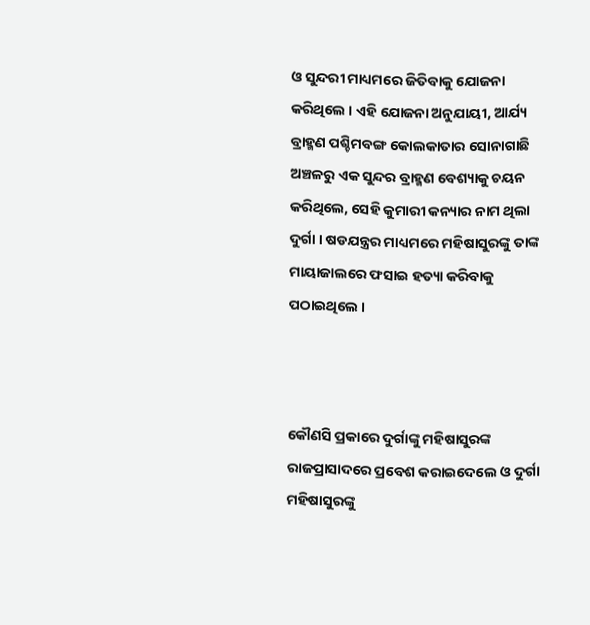ଓ ସୁନ୍ଦରୀ ମାଧ୍ୟମରେ ଜିତିବାକୁ ଯୋଜନା କରିଥିଲେ । ଏହି ଯୋଜନା ଅନୁଯାୟୀ, ଆର୍ଯ୍ୟ ବ୍ରାହ୍ମଣ ପଶ୍ଚିମବଙ୍ଗ କୋଲକାତାର ସୋନାଗାଛି ଅଞ୍ଚଳରୁ ଏକ ସୁନ୍ଦର ବ୍ରାହ୍ମଣ ବେଶ୍ୟାକୁ ଚୟନ କରିଥିଲେ, ସେହି କୁମାରୀ କନ୍ୟାର ନାମ ଥିଲା ଦୁର୍ଗା । ଷଡଯନ୍ତ୍ରର ମାଧ୍ୟମରେ ମହିଷାସୁରଙ୍କୁ ତାଙ୍କ ମାୟାଜାଲରେ ଫସାଇ ହତ୍ୟା କରିବାକୁ ପଠାଇଥିଲେ ।



କୌଣସି ପ୍ରକାରେ ଦୁର୍ଗାଙ୍କୁ ମହିଷାସୁରଙ୍କ ରାଜପ୍ରାସାଦରେ ପ୍ରବେଶ କରାଇଦେଲେ ଓ ଦୁର୍ଗା ମହିଷାସୁରଙ୍କୁ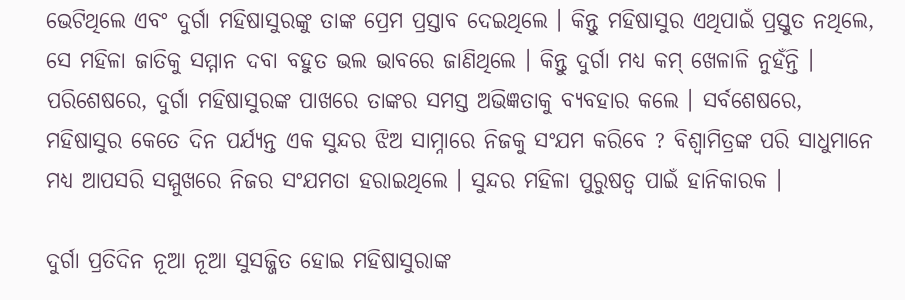ଭେଟିଥିଲେ ଏବଂ ଦୁର୍ଗା ମହିଷାସୁରଙ୍କୁ ତାଙ୍କ ପ୍ରେମ ପ୍ରସ୍ତାବ ଦେଇଥିଲେ । କିନ୍ତୁ ମହିଷାସୁର ଏଥିପାଇଁ ପ୍ରସ୍ତୁତ ନଥିଲେ, ସେ ମହିଳା ଜାତିକୁ ସମ୍ମାନ ଦବା ବହୁତ ଭଲ ଭାବରେ ଜାଣିଥିଲେ । କିନ୍ତୁ ଦୁର୍ଗା ମଧ୍ଯ କମ୍ ଖେଳାଳି ନୁହଁନ୍ତି । ପରିଶେଷରେ, ଦୁର୍ଗା ମହିଷାସୁରଙ୍କ ପାଖରେ ତାଙ୍କର ସମସ୍ତ ଅଭିଜ୍ଞତାକୁ ବ୍ୟବହାର କଲେ । ସର୍ବଶେଷରେ, ମହିଷାସୁର କେତେ ଦିନ ପର୍ଯ୍ୟନ୍ତ ଏକ ସୁନ୍ଦର ଝିଅ ସାମ୍ନାରେ ନିଜକୁ ସଂଯମ କରିବେ ? ବିଶ୍ୱାମିତ୍ରଙ୍କ ପରି ସାଧୁମାନେ ମଧ୍ୟ ଆପସରି ସମ୍ମୁଖରେ ନିଜର ସଂଯମତା ହରାଇଥିଲେ । ସୁନ୍ଦର ମହିଳା ପୁରୁଷତ୍ୱ ପାଇଁ ହାନିକାରକ ।

ଦୁର୍ଗା ପ୍ରତିଦିନ ନୂଆ ନୂଆ ସୁସଜ୍ଜିତ ହୋଇ ମହିଷାସୁରାଙ୍କ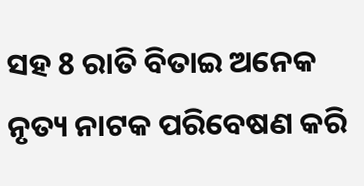ସହ 8 ରାତି ବିତାଇ ଅନେକ ନୃତ୍ୟ ନାଟକ ପରିବେଷଣ କରି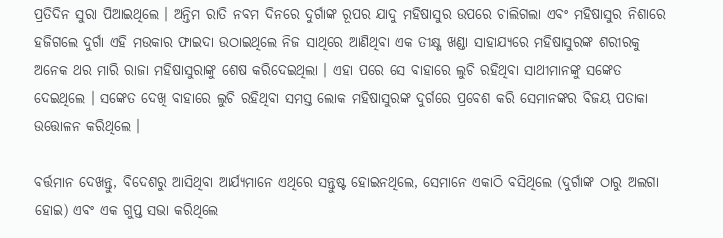ପ୍ରତିଦିନ ସୁରା ପିଆଇଥିଲେ । ଅନ୍ତିମ ରାତି ନବମ ଦିନରେ ଦୁର୍ଗାଙ୍କ ରୂପର ଯାଦୁ ମହିଷାସୁର ଉପରେ ଚାଲିଗଲା ଏବଂ ମହିଷାସୁର ନିଶାରେ ହଜିଗଲେ ଦୁର୍ଗା ଏହି ମଉକାର ଫାଇଦା ଉଠାଇଥିଲେ ନିଜ ସାଥିରେ ଆଣିଥିବା ଏକ ତୀକ୍ଷ୍ଣ ଖଣ୍ଡା ସାହାଯ୍ଯରେ ମହିଷାସୁରଙ୍କ ଶରୀରକୁ ଅନେକ ଥର ମାରି ରାଜା ମହିଷାସୁରାଙ୍କୁ ଶେଷ କରିଦେଇଥିଲା । ଏହା ପରେ ସେ ବାହାରେ ଲୁଚି ରହିଥିବା ସାଥୀମାନଙ୍କୁ ସଙ୍କେତ ଦେଇଥିଲେ । ସଙ୍କେତ ଦେଖି ବାହାରେ ଲୁଚି ରହିଥିବା ସମସ୍ତ ଲୋକ ମହିଷାସୁରଙ୍କ ଦୁର୍ଗରେ ପ୍ରବେଶ କରି ସେମାନଙ୍କର ବିଜୟ ପତାକା ଉତ୍ତୋଳନ କରିଥିଲେ ।

ବର୍ତ୍ତମାନ ଦେଖନ୍ତୁ, ବିଦେଶରୁ ଆସିଥିବା ଆର୍ଯ୍ୟମାନେ ଏଥିରେ ସନ୍ତୁଷ୍ଟ ହୋଇନଥିଲେ, ସେମାନେ ଏକାଠି ବସିଥିଲେ (ଦୁର୍ଗାଙ୍କ ଠାରୁ ଅଲଗା ହୋଇ) ଏବଂ ଏକ ଗୁପ୍ତ ସଭା କରିଥିଲେ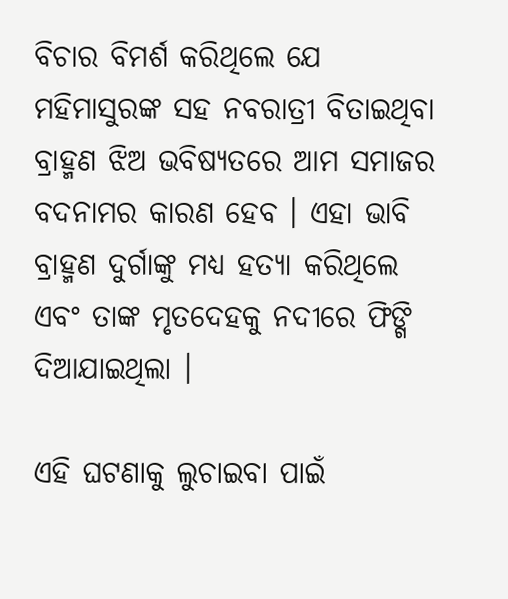ବିଚାର ବିମର୍ଶ କରିଥିଲେ ଯେ ମହିମାସୁରଙ୍କ ସହ ନବରାତ୍ରୀ ବିତାଇଥିବା ବ୍ରାହ୍ମଣ ଝିଅ ଭବିଷ୍ୟତରେ ଆମ ସମାଜର ବଦନାମର କାରଣ ହେବ । ଏହା ଭାବି ବ୍ରାହ୍ମଣ ଦୁର୍ଗାଙ୍କୁ ମଧ୍ୟ ହତ୍ୟା କରିଥିଲେ ଏବଂ ତାଙ୍କ ମୃତଦେହକୁ ନଦୀରେ ଫିଙ୍ଗି ଦିଆଯାଇଥିଲା ।

ଏହି ଘଟଣାକୁ ଲୁଚାଇବା ପାଇଁ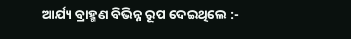ଆର୍ଯ୍ୟ ବ୍ରାହ୍ମଣ ବିଭିନ୍ନ ରୂପ ଦେଇଥିଲେ :-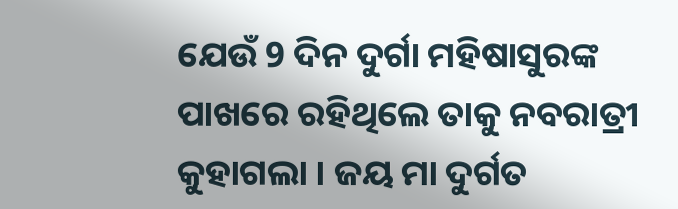ଯେଉଁ 9 ଦିନ ଦୁର୍ଗା ମହିଷାସୁରଙ୍କ ପାଖରେ ରହିଥିଲେ ତାକୁ ନବରାତ୍ରୀ କୁହାଗଲା । ଜୟ ମା ଦୁର୍ଗତ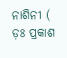ନାଶିନୀ ( ଡ଼ଃ ପ୍ରକାଶ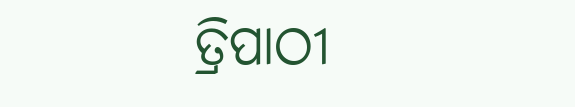ତ୍ରିପାଠୀ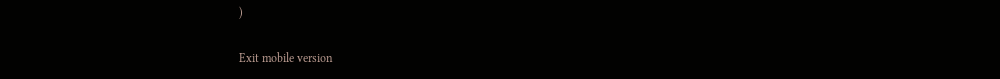)

Exit mobile version